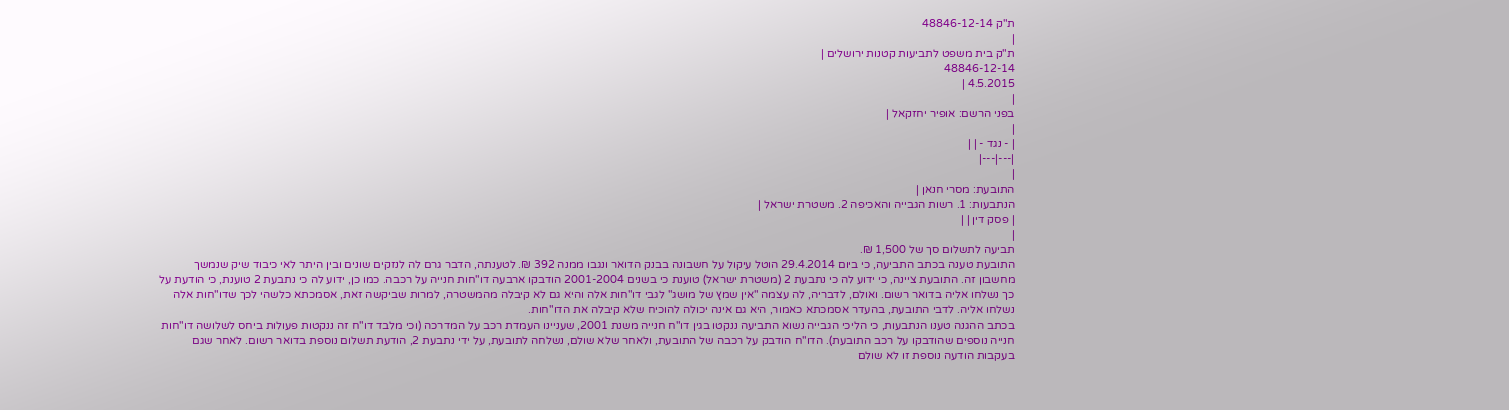ת"ק 48846-12-14
|
ת"ק בית משפט לתביעות קטנות ירושלים |
48846-12-14
4.5.2015 |
|
בפני הרשם: אופיר יחזקאל |
|
| - נגד - | |
|---|---|
|
התובעת: מסרי חנאן |
הנתבעות: 1. רשות הגבייה והאכיפה 2. משטרת ישראל |
| פסק דין | |
|
תביעה לתשלום סך של 1,500 ₪.
התובעת טענה בכתב התביעה, כי ביום 29.4.2014 הוטל עיקול על חשבונה בבנק הדואר ונגבו ממנה 392 ₪. לטענתה, הדבר גרם לה לנזקים שונים ובין היתר לאי כיבוד שיק שנמשך מחשבון זה. התובעת ציינה, כי ידוע לה כי נתבעת 2 (משטרת ישראל) טוענת כי בשנים 2001-2004 הודבקו ארבעה דו"חות חנייה על רכבה. כמו כן, ידוע לה כי נתבעת 2 טוענת, כי הודעת על כך נשלחו אליה בדואר רשום. ואולם, לדבריה, לה עצמה "אין שמץ של מושג" לגבי דו"חות אלה והיא גם לא קיבלה מהמשטרה, למרות שביקשה זאת, אסמכתא כלשהי לכך שדו"חות אלה נשלחו אליה. לדבי התובעת, בהעדר אסמכתא כאמור, היא גם אינה יכולה להוכיח שלא קיבלה את הדו"חות.
בכתב ההגנה טענו הנתבעות, כי הליכי הגבייה נשוא התביעה ננקטו בגין דו"ח חנייה משנת 2001, שעניינו העמדת רכב על המדרכה (וכי מלבד דו"ח זה ננקטות פעולות ביחס לשלושה דו"חות חנייה נוספים שהודבקו על רכב התובעת). הדו"ח הודבק על רכבה של התובעת, ולאחר שלא שולם, נשלחה לתובעת, על ידי נתבעת 2, הודעת תשלום נוספת בדואר רשום. לאחר שגם בעקבות הודעה נוספת זו לא שולם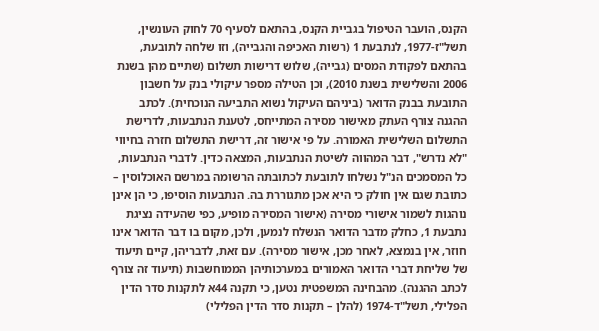הקנס, הועבר הטיפול בגביית הקנס, בהתאם לסעיף 70 לחוק העונשין, תשל"ז-1977, לנתבעת 1 (רשות האכיפה והגבייה), וזו שלחה לתובעת, בהתאם לפקודת המסים (גבייה), שלוש דרישות תשלום (שתיים מהן בשנת 2006 והשלישית בשנת 2010), וכן הטילה מספר עיקולי בנק על חשבון התובעת בבנק הדואר (ביניהם העיקול נשוא התביעה הנוכחית). לכתב ההגנה צורף העתק מאישור מסירה המתייחס, לטענת הנתבעות, לדרישת התשלום השלישית האמורה. על פי אישור זה, דרישת התשלום חזרה בחיווי "לא נדרש", דבר המהווה לשיטת הנתבעות, המצאה כדין. לדברי הנתבעות, כל המסמכים הנ"ל נשלחו לתובעת לכתובתה הרשומה במרשם האוכלוסין – כתובת שגם אין חולק כי היא אכן מתגוררת בה. הנתבעות הוסיפו, כי הן אינן נוהגות לשמור אישורי מסירה (אישור המסירה מופיע, כפי שהעידה נציגת נתבעת 1, כחלק מדבר הדואר הנשלח לנמען, ולכן, מקום בו דבר הדואר אינו חוזר, אין בנמצא, לאחר מכן, אישור מסירה). עם זאת, לדבריהן, קיים תיעוד של שליחת דברי הדואר האמורים במערכותיהן הממוחשבות (תיעוד זה צורף לכתב ההגנה). מהבחינה המשפטית נטען, כי תקנה 44א לתקנות סדר הדין הפלילי, תשל"ד-1974 (להלן – תקנות סדר הדין הפלילי)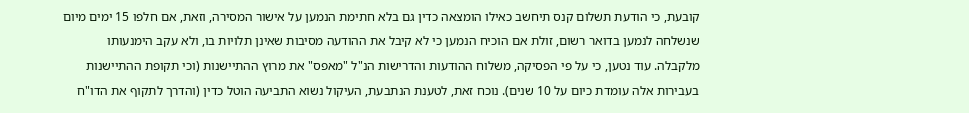קובעת, כי הודעת תשלום קנס תיחשב כאילו הומצאה כדין גם בלא חתימת הנמען על אישור המסירה, וזאת, אם חלפו 15 ימים מיום שנשלחה לנמען בדואר רשום, זולת אם הוכיח הנמען כי לא קיבל את ההודעה מסיבות שאינן תלויות בו, ולא עקב הימנעותו מלקבלה. עוד נטען, כי על פי הפסיקה, משלוח ההודעות והדרישות הנ"ל "מאפס" את מרוץ ההתיישנות (וכי תקופת ההתיישנות בעבירות אלה עומדת כיום על 10 שנים). נוכח זאת, לטענת הנתבעת, העיקול נשוא התביעה הוטל כדין (והדרך לתקוף את הדו"ח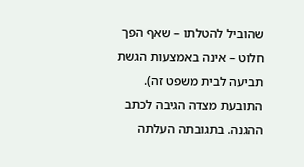שהוביל להטלתו – שאף הפך חלוט – אינה באמצעות הגשת תביעה לבית משפט זה).
התובעת מצדה הגיבה לכתב ההגנה. בתגובתה העלתה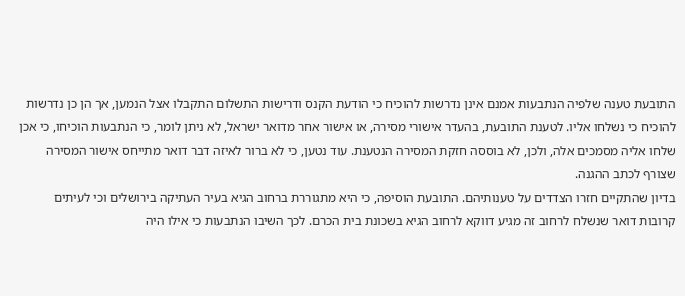התובעת טענה שלפיה הנתבעות אמנם אינן נדרשות להוכיח כי הודעת הקנס ודרישות התשלום התקבלו אצל הנמען, אך הן כן נדרשות להוכיח כי נשלחו אליו. לטענת התובעת, בהעדר אישורי מסירה, או אישור אחר מדואר ישראל, לא ניתן לומר, כי הנתבעות הוכיחו, כי אכן שלחו אליה מסמכים אלה, ולכן, לא בוססה חזקת המסירה הנטענת. עוד נטען, כי לא ברור לאיזה דבר דואר מתייחס אישור המסירה שצורף לכתב ההגנה.
בדיון שהתקיים חזרו הצדדים על טענותיהם. התובעת הוסיפה, כי היא מתגוררת ברחוב הגיא בעיר העתיקה בירושלים וכי לעיתים קרובות דואר שנשלח לרחוב זה מגיע דווקא לרחוב הגיא בשכונת בית הכרם. לכך השיבו הנתבעות כי אילו היה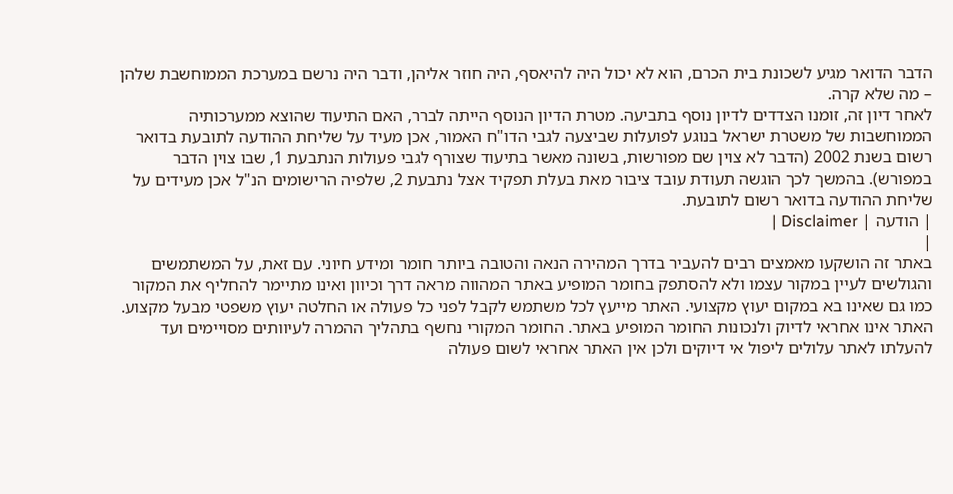הדבר הדואר מגיע לשכונת בית הכרם, הוא לא יכול היה להיאסף, היה חוזר אליהן, ודבר היה נרשם במערכת הממוחשבת שלהן – מה שלא קרה.
לאחר דיון זה, זומנו הצדדים לדיון נוסף בתביעה. מטרת הדיון הנוסף הייתה לברר, האם התיעוד שהוצא ממערכותיה הממוחשבות של משטרת ישראל בנוגע לפועלות שביצעה לגבי הדו"ח האמור, אכן מעיד על שליחת ההודעה לתובעת בדואר רשום בשנת 2002 (הדבר לא צוין שם מפורשות, בשונה מאשר בתיעוד שצורף לגבי פעולות הנתבעת 1, שבו צוין הדבר במפורש). בהמשך לכך הוגשה תעודת עובד ציבור מאת בעלת תפקיד אצל נתבעת 2, שלפיה הרישומים הנ"ל אכן מעידים על שליחת ההודעה בדואר רשום לתובעת.
| הודעה | Disclaimer |
|
באתר זה הושקעו מאמצים רבים להעביר בדרך המהירה הנאה והטובה ביותר חומר ומידע חיוני. עם זאת, על המשתמשים והגולשים לעיין במקור עצמו ולא להסתפק בחומר המופיע באתר המהווה מראה דרך וכיוון ואינו מתיימר להחליף את המקור כמו גם שאינו בא במקום יעוץ מקצועי. האתר מייעץ לכל משתמש לקבל לפני כל פעולה או החלטה יעוץ משפטי מבעל מקצוע. האתר אינו אחראי לדיוק ולנכונות החומר המופיע באתר. החומר המקורי נחשף בתהליך ההמרה לעיוותים מסויימים ועד להעלתו לאתר עלולים ליפול אי דיוקים ולכן אין האתר אחראי לשום פעולה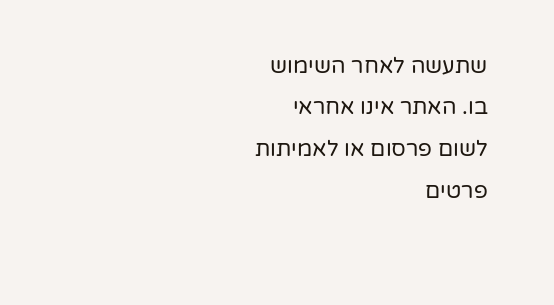שתעשה לאחר השימוש בו. האתר אינו אחראי לשום פרסום או לאמיתות פרטים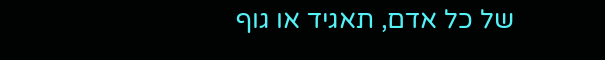של כל אדם, תאגיד או גוף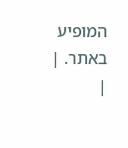המופיע באתר. |
|